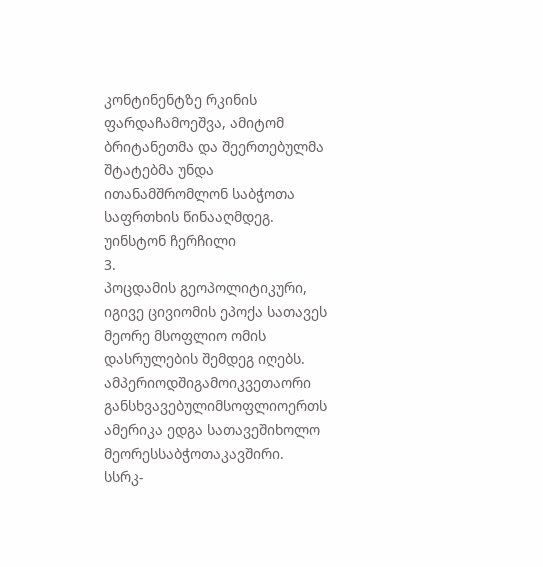კონტინენტზე რკინის ფარდაჩამოეშვა, ამიტომ
ბრიტანეთმა და შეერთებულმა შტატებმა უნდა
ითანამშრომლონ საბჭოთა საფრთხის წინააღმდეგ.
უინსტონ ჩერჩილი
3.
პოცდამის გეოპოლიტიკური,
იგივე ცივიომის ეპოქა სათავეს
მეორე მსოფლიო ომის
დასრულების შემდეგ იღებს.
ამპერიოდშიგამოიკვეთაორი
განსხვავებულიმსოფლიოერთს
ამერიკა ედგა სათავეშიხოლო
მეორესსაბჭოთაკავშირი.
სსრკ-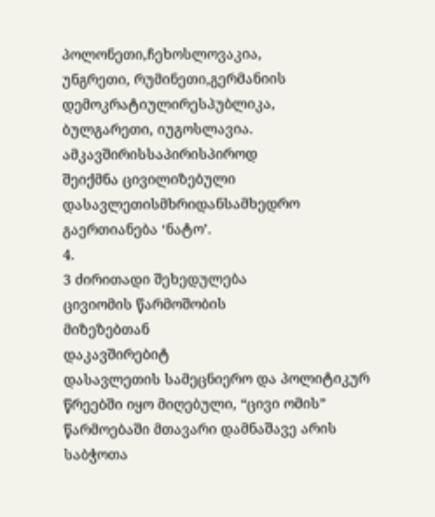პოლონეთი,ჩეხოსლოვაკია,
უნგრეთი, რუმინეთი,გერმანიის
დემოკრატიულირესპუბლიკა,
ბულგარეთი, იუგოსლავია.
ამკავშირისსაპირისპიროდ
შეიქმნა ცივილიზებული
დასავლეთისმხრიდანსამხედრო
გაერთიანება ‘ნატო’.
4.
3 ძირითადი შეხედულება
ცივიომის წარმოშობის
მიზეზებთან
დაკავშირებიტ
დასავლეთის სამეცნიერო და პოლიტიკურ
წრეებში იყო მიღებული, “ცივი ომის”
წარმოებაში მთავარი დამნაშავე არის
საბჭოთა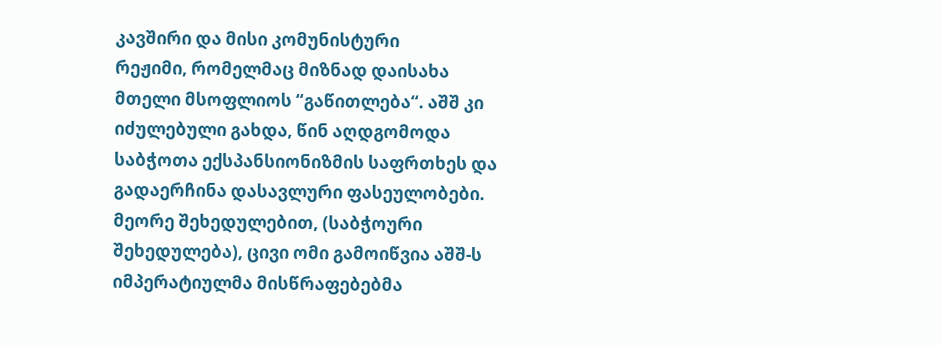კავშირი და მისი კომუნისტური
რეჟიმი, რომელმაც მიზნად დაისახა
მთელი მსოფლიოს “გაწითლება“. აშშ კი
იძულებული გახდა, წინ აღდგომოდა
საბჭოთა ექსპანსიონიზმის საფრთხეს და
გადაერჩინა დასავლური ფასეულობები.
მეორე შეხედულებით, (საბჭოური
შეხედულება), ცივი ომი გამოიწვია აშშ-ს
იმპერატიულმა მისწრაფებებმა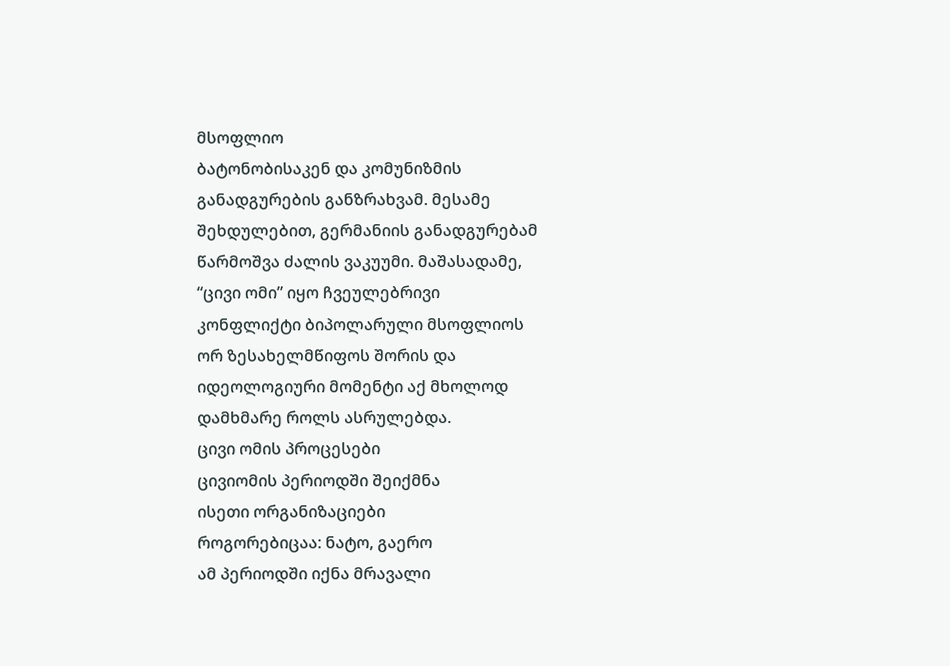მსოფლიო
ბატონობისაკენ და კომუნიზმის
განადგურების განზრახვამ. მესამე
შეხდულებით, გერმანიის განადგურებამ
წარმოშვა ძალის ვაკუუმი. მაშასადამე,
“ცივი ომი” იყო ჩვეულებრივი
კონფლიქტი ბიპოლარული მსოფლიოს
ორ ზესახელმწიფოს შორის და
იდეოლოგიური მომენტი აქ მხოლოდ
დამხმარე როლს ასრულებდა.
ცივი ომის პროცესები
ცივიომის პერიოდში შეიქმნა
ისეთი ორგანიზაციები
როგორებიცაა: ნატო, გაერო
ამ პერიოდში იქნა მრავალი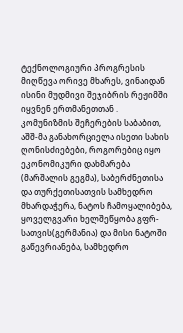ტექნოლოგიური პროგრესის
მიღწევა ორივე მხარეს, ვინაიდან
ისინი მუდმივი შეჯიბრის რეჟიმში
იყვნენ ერთმანეთთან .
კომუნიზმის შეჩერების საბაბით,
აშშ-მა განახორციელა ისეთი სახის
ღონისძიებები, როგორებიც იყო
ეკონომიკური დახმარება
(მარშალის გეგმა), საბერძნეთისა
და თურქეთისათვის სამხედრო
მხარდაჭერა, ნატოს ჩამოყალიბება,
ყოველგვარი ხელშეწყობა გფრ-
სათვის(გერმანია) და მისი ნატოში
გაწევრიანება, სამხედრო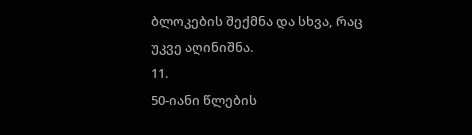ბლოკების შექმნა და სხვა, რაც
უკვე აღინიშნა.
11.
50-იანი წლების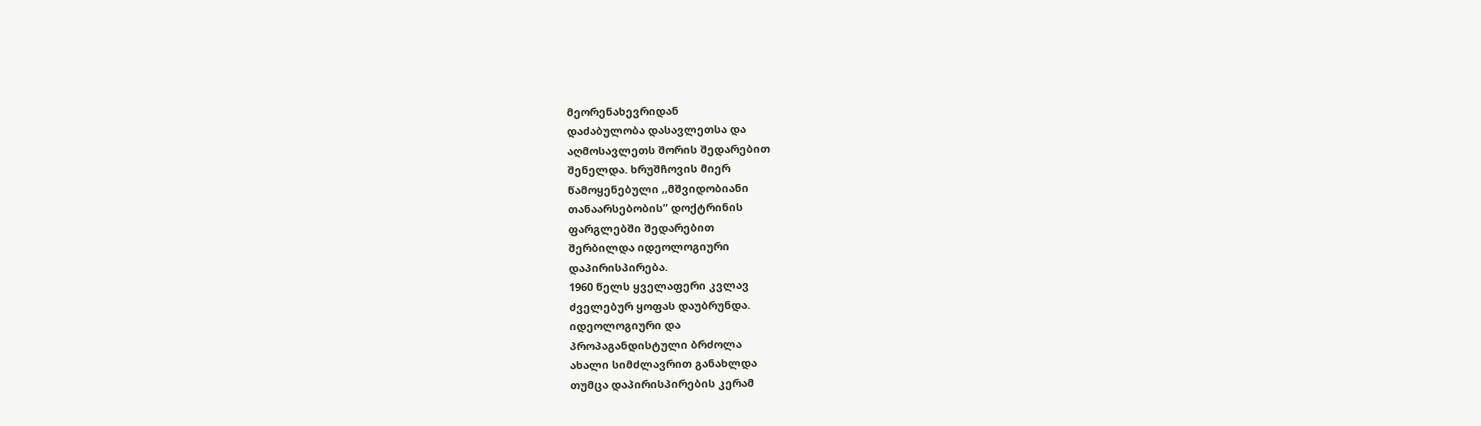მეორენახევრიდან
დაძაბულობა დასავლეთსა და
აღმოსავლეთს შორის შედარებით
შენელდა. ხრუშჩოვის მიერ
წამოყენებული ,,მშვიდობიანი
თანაარსებობის” დოქტრინის
ფარგლებში შედარებით
შერბილდა იდეოლოგიური
დაპირისპირება.
1960 წელს ყველაფერი კვლავ
ძველებურ ყოფას დაუბრუნდა.
იდეოლოგიური და
პროპაგანდისტული ბრძოლა
ახალი სიმძლავრით განახლდა
თუმცა დაპირისპირების კერამ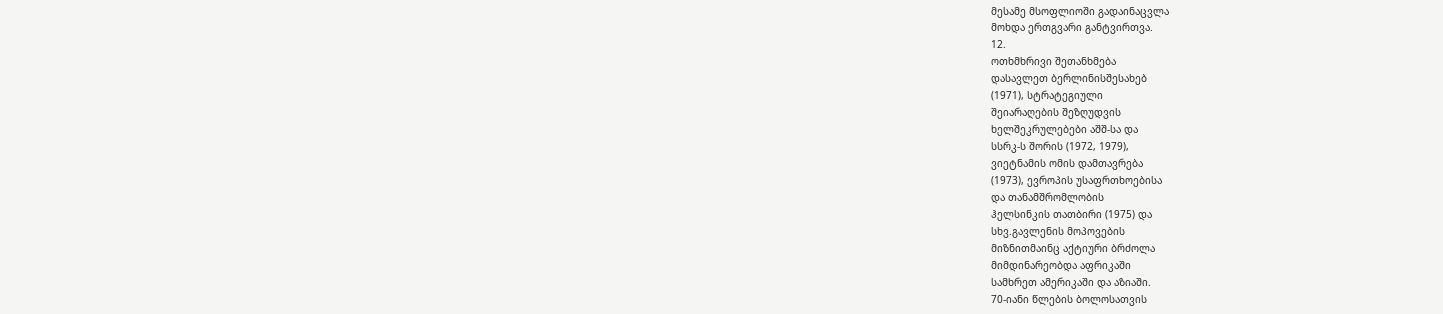მესამე მსოფლიოში გადაინაცვლა
მოხდა ერთგვარი განტვირთვა.
12.
ოთხმხრივი შეთანხმება
დასავლეთ ბერლინისშესახებ
(1971), სტრატეგიული
შეიარაღების შეზღუდვის
ხელშეკრულებები აშშ-სა და
სსრკ-ს შორის (1972, 1979),
ვიეტნამის ომის დამთავრება
(1973), ევროპის უსაფრთხოებისა
და თანამშრომლობის
ჰელსინკის თათბირი (1975) და
სხვ.გავლენის მოპოვების
მიზნითმაინც აქტიური ბრძოლა
მიმდინარეობდა აფრიკაში
სამხრეთ ამერიკაში და აზიაში.
70-იანი წლების ბოლოსათვის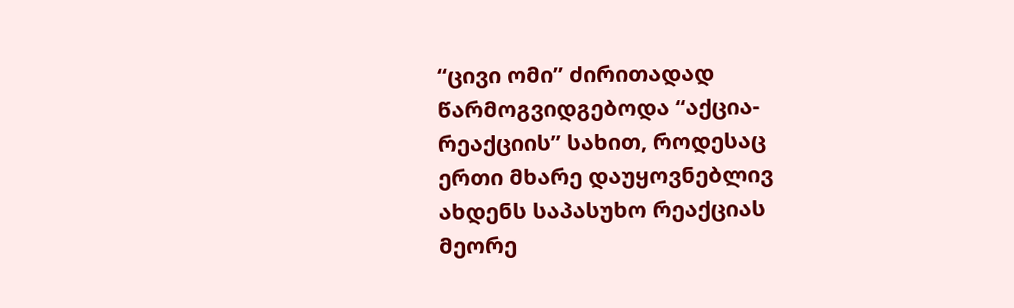“ცივი ომი” ძირითადად
წარმოგვიდგებოდა “აქცია-
რეაქციის” სახით, როდესაც
ერთი მხარე დაუყოვნებლივ
ახდენს საპასუხო რეაქციას
მეორე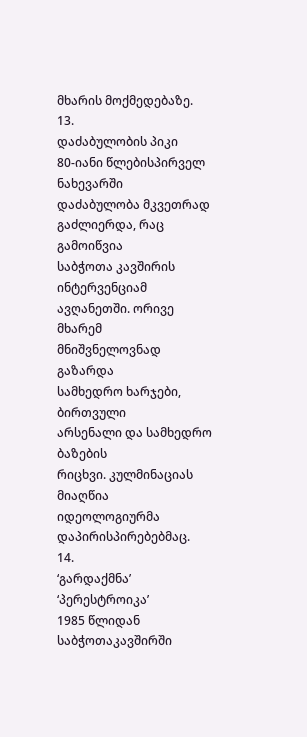მხარის მოქმედებაზე.
13.
დაძაბულობის პიკი
80-იანი წლებისპირველ ნახევარში
დაძაბულობა მკვეთრად
გაძლიერდა, რაც გამოიწვია
საბჭოთა კავშირის ინტერვენციამ
ავღანეთში. ორივე მხარემ
მნიშვნელოვნად გაზარდა
სამხედრო ხარჯები, ბირთვული
არსენალი და სამხედრო ბაზების
რიცხვი. კულმინაციას მიაღწია
იდეოლოგიურმა
დაპირისპირებებმაც.
14.
‘გარდაქმნა’
‘პერესტროიკა’
1985 წლიდან საბჭოთაკავშირში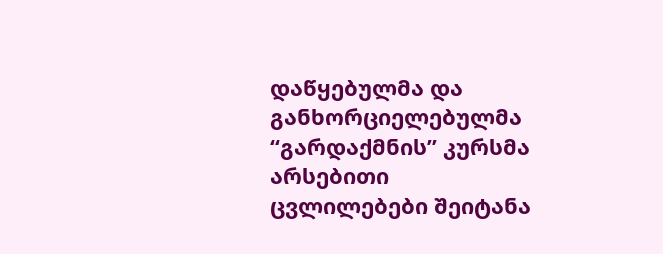დაწყებულმა და
განხორციელებულმა
“გარდაქმნის” კურსმა არსებითი
ცვლილებები შეიტანა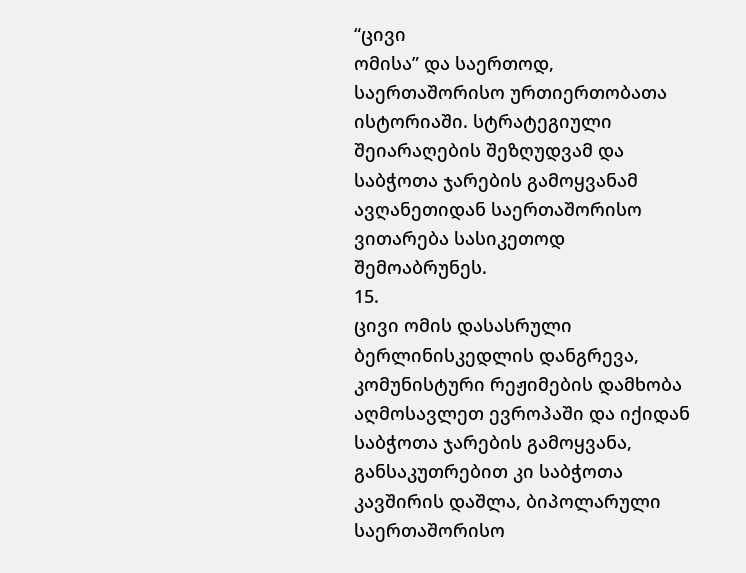“ცივი
ომისა” და საერთოდ,
საერთაშორისო ურთიერთობათა
ისტორიაში. სტრატეგიული
შეიარაღების შეზღუდვამ და
საბჭოთა ჯარების გამოყვანამ
ავღანეთიდან საერთაშორისო
ვითარება სასიკეთოდ
შემოაბრუნეს.
15.
ცივი ომის დასასრული
ბერლინისკედლის დანგრევა,
კომუნისტური რეჟიმების დამხობა
აღმოსავლეთ ევროპაში და იქიდან
საბჭოთა ჯარების გამოყვანა,
განსაკუთრებით კი საბჭოთა
კავშირის დაშლა, ბიპოლარული
საერთაშორისო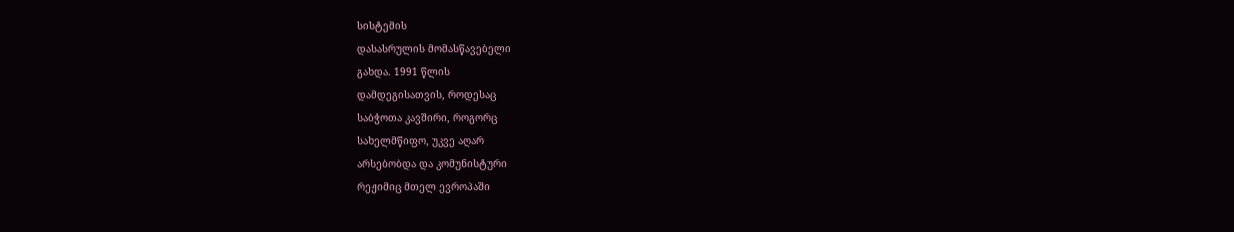სისტემის
დასასრულის მომასწავებელი
გახდა. 1991 წლის
დამდეგისათვის, როდესაც
საბჭოთა კავშირი, როგორც
სახელმწიფო, უკვე აღარ
არსებობდა და კომუნისტური
რეჟიმიც მთელ ევროპაში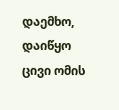დაემხო,
დაიწყო ცივი ომის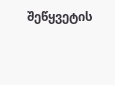შეწყვეტის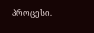პროცესი.